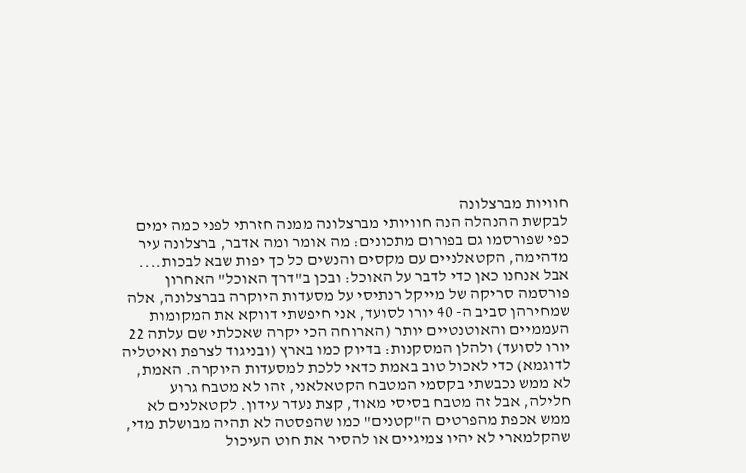חוויות מברצלונה
לבקשת ההנהלה הנה חוויותי מברצלונה ממנה חזרתי לפני כמה ימים כפי שפורסמו גם בפורום מתכונים: מה אומר ומה אדבר, ברצלונה עיר מדהימה, הקטאלניים עם מקסים והנשים כל כך יפות שבא לבכות.... אבל אנחנו כאן כדי לדבר על האוכל: ובכן ב"דרך האוכל" האחרון פורסמה סריקה של מייקל רנתיסי על מסעדות היוקרה בברצלונה, אלה שמחירהן סביב ה- 40 יורו לסועד, אני חיפשתי דווקא את המקומות העממיים והאוטנטיים יותר (הארוחה הכי יקרה שאכלתי שם עלתה 22 יורו לסועד) ולהלן המסקנות: בדיוק כמו בארץ (ובניגוד לצרפת ואיטליה לדוגמא) כדי לאכול טוב באמת כדאי ללכת למסעדות היוקרה. האמת, לא ממש נכבשתי בקסמי המטבח הקטאלאני, זהו לא מטבח גרוע חלילה, אבל זה מטבח בסיסי מאוד, קצת נעדר עידון. לקטאלנים לא ממש אכפת מהפרטים ה"קטנים" כמו שהפסטה לא תהיה מבושלת מדי, שהקלמארי לא יהיו צמיגיים או להסיר את חוט העיכול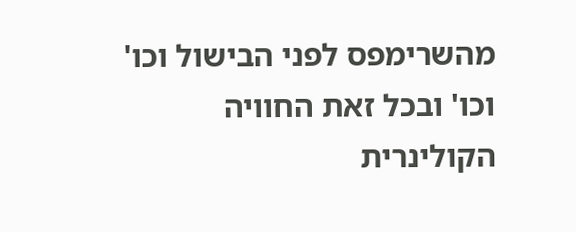מהשרימפס לפני הבישול וכו' וכו' ובכל זאת החוויה הקולינרית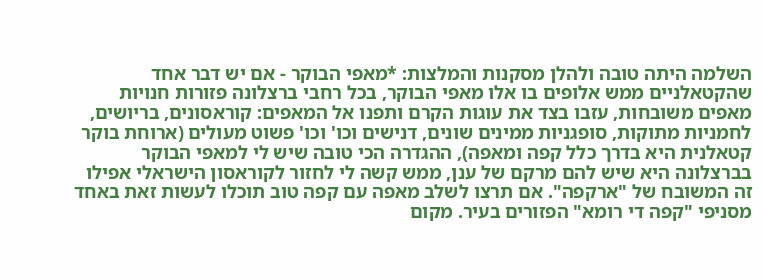השלמה היתה טובה ולהלן מסקנות והמלצות: *מאפי הבוקר - אם יש דבר אחד שהקטאלניים ממש אלופים בו אלו מאפי הבוקר, בכל רחבי ברצלונה פזורות חנויות מאפים משובחות, עזבו בצד את עוגות הקרם ותפנו אל המאפים: קוראסונים, בריושים, לחמניות מתוקות, סופגניות ממינים שונים, דנישים וכו' וכו' פשוט מעולים (ארוחת בוקר קטאלנית היא בדרך כלל קפה ומאפה), ההגדרה הכי טובה שיש לי למאפי הבוקר בברצלונה היא שיש להם מרקם של ענן, ממש קשה לי לחזור לקוראסון הישראלי אפילו זה המשובח של "ארקפה". אם תרצו לשלב מאפה עם קפה טוב תוכלו לעשות זאת באחד מסניפי "קפה די רומא" הפזורים בעיר. מקום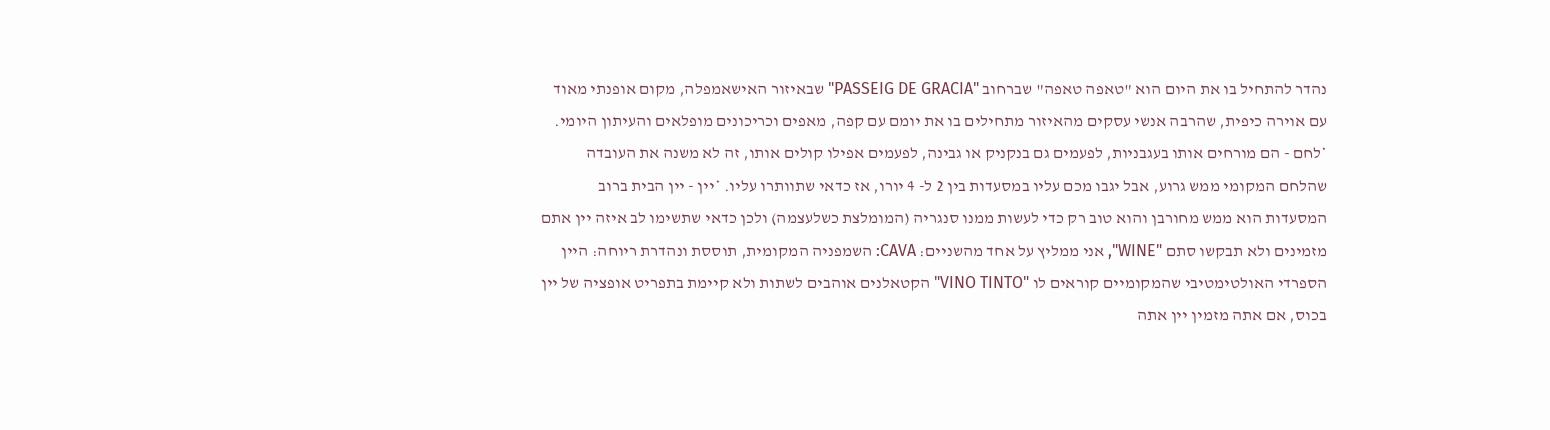נהדר להתחיל בו את היום הוא "טאפה טאפה" שברחוב "PASSEIG DE GRACIA" שבאיזור האישאמפלה, מקום אופנתי מאוד עם אוירה כיפית, שהרבה אנשי עסקים מהאיזור מתחילים בו את יומם עם קפה, מאפים וכריכונים מופלאים והעיתון היומי. *לחם - הם מורחים אותו בעגבניות, לפעמים גם בנקניק או גבינה, לפעמים אפילו קולים אותו, זה לא משנה את העובדה שהלחם המקומי ממש גרוע, אבל יגבו מכם עליו במסעדות בין 2 ל- 4 יורו, אז כדאי שתוותרו עליו. *יין - יין הבית ברוב המסעדות הוא ממש מחורבן והוא טוב רק כדי לעשות ממנו סנגריה (המומלצת כשלעצמה) ולכן כדאי שתשימו לב איזה יין אתם מזמינים ולא תבקשו סתם "WINE", אני ממליץ על אחד מהשניים: CAVA: השמפניה המקומית, תוססת ונהדרת ריוחה: היין הספרדי האולטימטיבי שהמקומיים קוראים לו "VINO TINTO" הקטאלנים אוהבים לשתות ולא קיימת בתפריט אופציה של יין בכוס, אם אתה מזמין יין אתה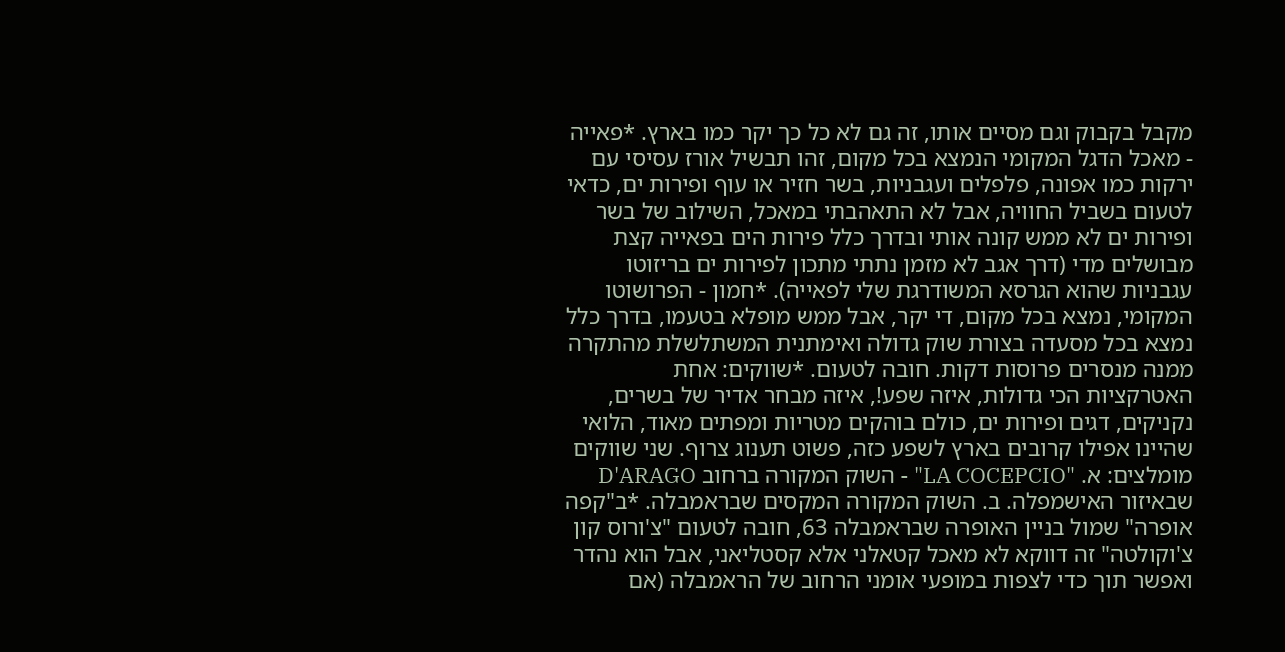מקבל בקבוק וגם מסיים אותו, זה גם לא כל כך יקר כמו בארץ. *פאייה - מאכל הדגל המקומי הנמצא בכל מקום, זהו תבשיל אורז עסיסי עם ירקות כמו אפונה, פלפלים ועגבניות, בשר חזיר או עוף ופירות ים, כדאי לטעום בשביל החוויה, אבל לא התאהבתי במאכל, השילוב של בשר ופירות ים לא ממש קונה אותי ובדרך כלל פירות הים בפאייה קצת מבושלים מדי (דרך אגב לא מזמן נתתי מתכון לפירות ים בריזוטו עגבניות שהוא הגרסא המשודרגת שלי לפאייה). *חמון - הפרושוטו המקומי, נמצא בכל מקום, די יקר, אבל ממש מופלא בטעמו, בדרך כלל נמצא בכל מסעדה בצורת שוק גדולה ואימתנית המשתלשלת מהתקרה ממנה מנסרים פרוסות דקות. חובה לטעום. *שווקים: אחת האטרקציות הכי גדולות, איזה שפע!, איזה מבחר אדיר של בשרים, נקניקים, דגים ופירות ים, כולם בוהקים מטריות ומפתים מאוד, הלואי שהיינו אפילו קרובים בארץ לשפע כזה, פשוט תענוג צרוף. שני שווקים מומלצים: א. "LA COCEPCIO" - השוק המקורה ברחוב D'ARAGO שבאיזור האישמפלה. ב. השוק המקורה המקסים שבראמבלה. *ב"קפה אופרה" שמול בניין האופרה שבראמבלה 63, חובה לטעום "צ'ורוס קון צ'וקולטה" זה דווקא לא מאכל קטאלני אלא קסטליאני, אבל הוא נהדר ואפשר תוך כדי לצפות במופעי אומני הרחוב של הראמבלה (אם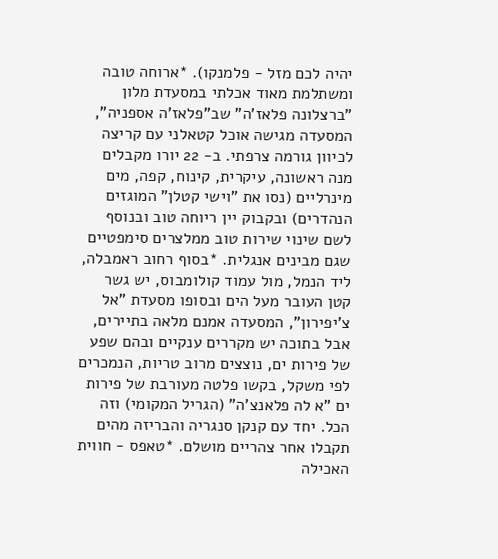יהיה לכם מזל - פלמנקו). *ארוחה טובה ומשתלמת מאוד אכלתי במסעדת מלון "ברצלונה פלאז'ה" שב"פלאז'ה אספניה", המסעדה מגישה אוכל קטאלני עם קריצה לכיוון גורמה צרפתי. ב- 22 יורו מקבלים מנה ראשונה, עיקרית, קינוח, קפה, מים מינרליים (נסו את "וישי קטלן" המוגזים הנהדרים) ובקבוק יין ריוחה טוב ובנוסף לשם שינוי שירות טוב ממלצרים סימפטיים שגם מבינים אנגלית. *בסוף רחוב ראמבלה, ליד הנמל, מול עמוד קולומבוס, יש גשר קטן העובר מעל הים ובסופו מסעדת "אל צ'יפירון", המסעדה אמנם מלאה בתיירים, אבל בתוכה יש מקררים ענקיים ובהם שפע של פירות ים, נוצצים מרוב טריות, הנמכרים לפי משקל, בקשו פלטה מעורבת של פירות ים "א לה פלאנצ'ה" (הגריל המקומי) וזה הכל. יחד עם קנקן סנגריה והבריזה מהים תקבלו אחר צהריים מושלם. *טאפס - חווית האכילה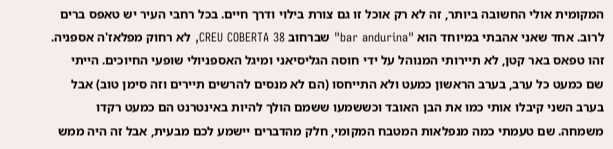המקומית אולי החשובה ביותר, זה לא רק אוכל זו גם צורת בילוי ודרך חיים. בכל רחבי העיר יש טאפס ברים לרוב. אחד שאני אהבתי במיוחד הוא "bar andurina" שברחוב CREU COBERTA 38, לא רחוק מפלאז'ה אספניה. זהו טפאס באר קטן, לא תיירותי המנוהל על ידי חוסה הגליסיאני ומיגל האספניולי שופעי החיוכים. הייתי שם כמעט כל ערב, בערב הראשון כמעט ולא התייחסו (הם לא מנסים להרשים תיירים וזה סימן טוב) אבל בערב השני קיבלו אותי כמו את הבן האובד וכששמעו ששמם הולך להיות באינטרנט הם כמעט רקדו משמחה. שם טעמתי כמה מנפלאות המטבח המקומי, חלק מהדברים יישמע לכם מבעית, אבל זה היה ממש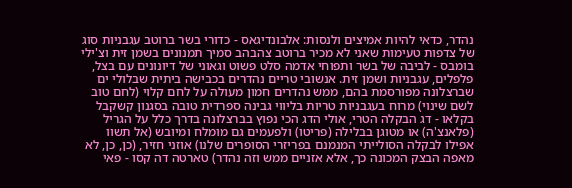נהדר, כדאי להיות אמיצים ולנסות: אלבונדיגאס - כדורי בשר ברוטב עגבניות סוג של צדפות טעימות שאני לא מכיר ברוטב צהבהב סמיך תמנונים בשמן זית וצ'ילי בומבס - לביבה של בשר ותפוחי אדמה סלט פשוט וגאוני של דיונונים עם בצל, פלפלים, עגבניות ושמן זית. אנשובי טריים נהדרים בכבישה ביתית שבלולי ים שברצלונה מפורסמת בהם, ממש נהדרים חמון מעולה על לחם קלוי (לחם טוב לשם שינוי) מרוח בעגבניות טריות בליווי גבינה ספרדית טובה בסגנון קשקבל בקלאו - דג הבקלה הטרי, אולי הדג הכי נפוץ בברצלונה בדרך כלל על הגריל (פלאנצ'ה) או מטוגן בבלילה (פריטו) ולפעמים גם מומלח ומיובש (אל תשוו אפילו לבקלה הסולייתי המנמנם בפריזרי הסופרים שלנו) אוזני חזיר, (כן, כן, לא מאפה הבצק המכונה כך, אלא אזניים ממש וזה נהדר) טארטה דה קסו - פאי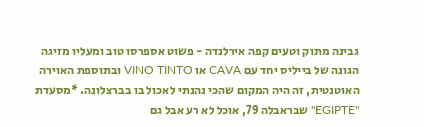גבינה מתוק וטעים קפה אירלנדה - פשוט אספרסו טוב ומעליו מזיגה הגונה של בייליס יחד עם CAVA או VINO TINTO ובתוספת האוירה האוטנטית, זה היה המקום שהכי נהנתי לאכול בו בברצלונה. *מסעדת "EGIPTE" שבראבלה 79, אוכל לא רע אבל גם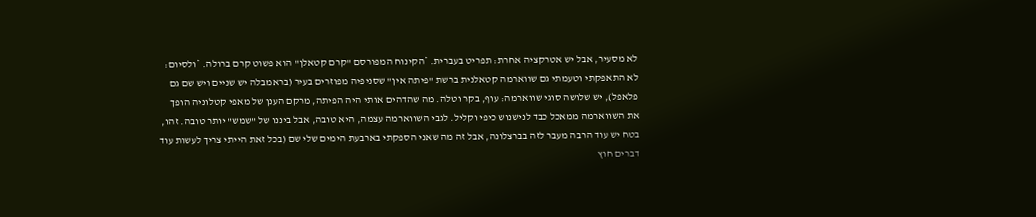לא מסעיר, אבל יש אטרקציה אחרת: תפריט בעברית. *הקינוח המפורסם "קרם קטאלן" הוא פשוט קרם ברולה. *ולסיום: לא התאפקתי וטעמתי גם שווארמה קטאלנית ברשת "פיתה אין" שסניפיה מפוזרים בעיר (בראמבלה יש שניים ויש שם גם פלאפל), יש שלושה סוגי שווארמה: עוף, בקר וטלה. מה שהדהים אותי היה הפיתה, מרקם הענן של מאפי קטלוניה הופך את השווארמה ממאכל כבד לנישנוש כיפי וקליל. לגבי השווארמה עצמה, היא טובה, אבל ביננו של "שמש" יותר טובה. זהו, בטח יש עוד הרבה מעבר לזה בברצלונה, אבל זה מה שאני הספקתי בארבעת הימים שלי שם (בכל זאת הייתי צריך לעשות עוד דברים חוץ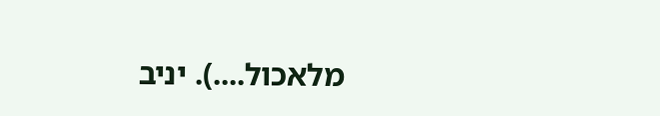מלאכול....). יניב